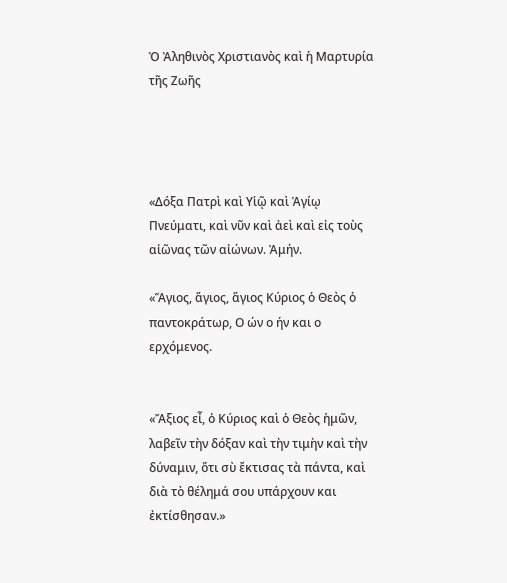Ὁ Ἀληθινὸς Χριστιανὸς καὶ ἡ Μαρτυρία τῆς Ζωῆς




«Δόξα Πατρὶ καὶ Υἱῷ καὶ Ἁγίῳ Πνεύματι, καὶ νῦν καὶ ἀεὶ καὶ εἰς τοὺς αἰῶνας τῶν αἰώνων. Ἀμήν.

«Ἅγιος, ἅγιος, ἅγιος Κύριος ὁ Θεὸς ὁ παντοκράτωρ, Ο ών ο ήν και ο ερχόμενος.


«Ἄξιος εἶ, ὁ Κύριος καὶ ὁ Θεὸς ἡμῶν, λαβεῖν τὴν δόξαν καὶ τὴν τιμὴν καὶ τὴν δύναμιν, ὅτι σὺ ἔκτισας τὰ πάντα, καὶ διὰ τὸ θέλημά σου υπάρχουν και ἐκτίσθησαν.»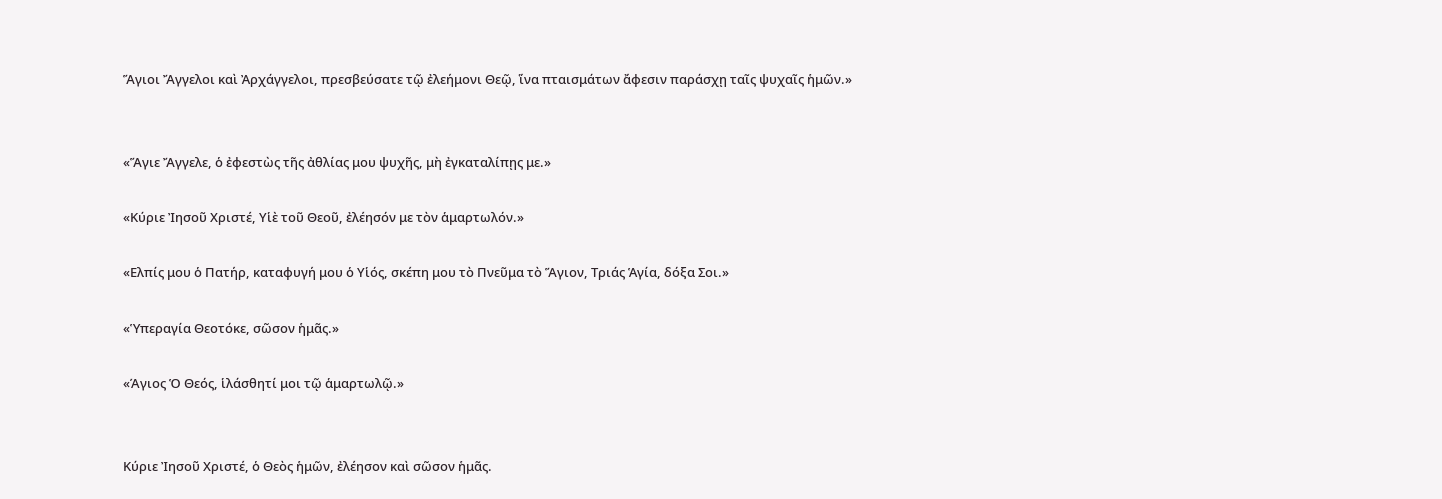Ἅγιοι Ἄγγελοι καὶ Ἀρχάγγελοι, πρεσβεύσατε τῷ ἐλεήμονι Θεῷ, ἵνα πταισμάτων ἄφεσιν παράσχῃ ταῖς ψυχαῖς ἡμῶν.»


«Ἅγιε Ἄγγελε, ὁ ἐφεστὼς τῆς ἀθλίας μου ψυχῆς, μὴ ἐγκαταλίπῃς με.»

«Κύριε Ἰησοῦ Χριστέ, Υἱὲ τοῦ Θεοῦ, ἐλέησόν με τὸν ἁμαρτωλόν.»

«Ελπίς μου ὁ Πατήρ, καταφυγή μου ὁ Υἱός, σκέπη μου τὸ Πνεῦμα τὸ Ἅγιον, Τριάς Ἁγία, δόξα Σοι.»

«Ὑπεραγία Θεοτόκε, σῶσον ἡμᾶς.»

«Άγιος Ὁ Θεός, ἱλάσθητί μοι τῷ ἁμαρτωλῷ.»


Κύριε Ἰησοῦ Χριστέ, ὁ Θεὸς ἡμῶν, ἐλέησον καὶ σῶσον ἡμᾶς.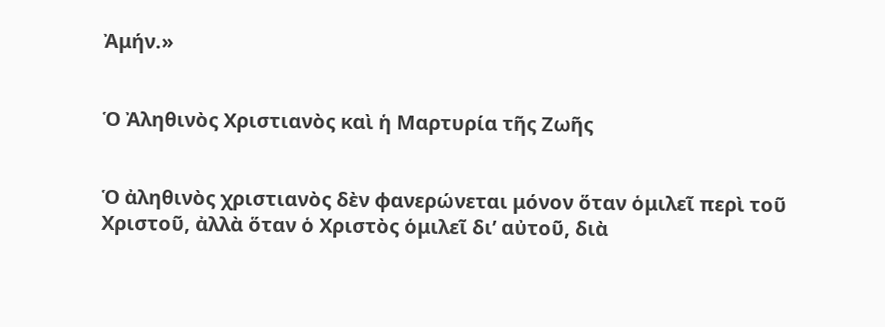Ἀμήν.»


Ὁ Ἀληθινὸς Χριστιανὸς καὶ ἡ Μαρτυρία τῆς Ζωῆς


Ὁ ἀληθινὸς χριστιανὸς δὲν φανερώνεται μόνον ὅταν ὁμιλεῖ περὶ τοῦ Χριστοῦ, ἀλλὰ ὅταν ὁ Χριστὸς ὁμιλεῖ δι’ αὐτοῦ, διὰ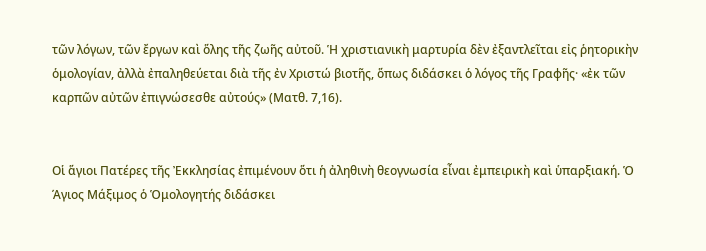τῶν λόγων, τῶν ἔργων καὶ ὅλης τῆς ζωῆς αὐτοῦ. Ἡ χριστιανικὴ μαρτυρία δὲν ἐξαντλεῖται εἰς ῥητορικὴν ὁμολογίαν, ἀλλὰ ἐπαληθεύεται διὰ τῆς ἐν Χριστώ βιοτῆς, ὅπως διδάσκει ὁ λόγος τῆς Γραφῆς· «ἐκ τῶν καρπῶν αὐτῶν ἐπιγνώσεσθε αὐτούς» (Ματθ. 7,16).


Οἱ ἅγιοι Πατέρες τῆς Ἐκκλησίας ἐπιμένουν ὅτι ἡ ἀληθινὴ θεογνωσία εἶναι ἐμπειρικὴ καὶ ὑπαρξιακή. Ὁ Άγιος Μάξιμος ὁ Ὁμολογητής διδάσκει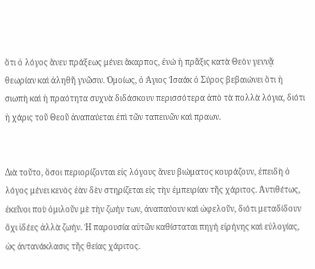ὅτι ὁ λόγος ἄνευ πράξεως μένει ἄκαρπος, ἐνώ ἡ πρᾶξις κατὰ Θεὸν γεννᾷ θεωρίαν καὶ ἀληθῆ γνῶσιν. Ὁμοίως, ὁ Άγιος Ἰσαάκ ὁ Σύρος βεβαιώνει ὅτι ἡ σιωπὴ καὶ ἡ πραότητα συχνὰ διδάσκουν περισσότερα ἀπὸ τὰ πολλὰ λόγια, διότι ἡ χάρις τοῦ Θεοῦ ἀναπαύεται ἐπὶ τῶν ταπεινῶν καὶ πραων.


Διὰ τοῦτο, ὅσοι περιορίζονται εἰς λόγους ἄνευ βιώματος κουράζουν, ἐπειδὴ ὁ λόγος μένει κενὸς ἐὰν δὲν στηρίζεται εἰς τὴν ἐμπειρίαν τῆς χάριτος. Ἀντιθέτως, ἐκεῖνοι ποὺ ὁμιλοῦν μὲ τὴν ζωήν των, ἀναπαύουν καὶ ὠφελοῦν, διότι μεταδίδουν ὄχι ἰδέες ἀλλὰ ζωήν. Ἡ παρουσία αὐτῶν καθίσταται πηγή εἰρήνης καὶ εὐλογίας, ὡς ἀντανάκλασις τῆς θείας χάριτος.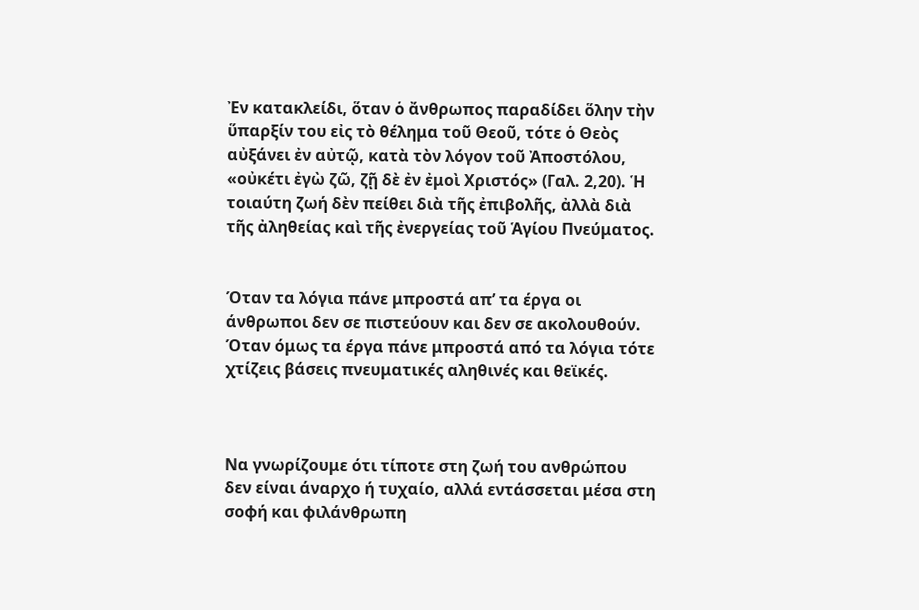Ἐν κατακλείδι, ὅταν ὁ ἄνθρωπος παραδίδει ὅλην τὴν ὕπαρξίν του εἰς τὸ θέλημα τοῦ Θεοῦ, τότε ὁ Θεὸς αὐξάνει ἐν αὐτῷ, κατὰ τὸν λόγον τοῦ Ἀποστόλου, «οὐκέτι ἐγὼ ζῶ, ζῇ δὲ ἐν ἐμοὶ Χριστός» (Γαλ. 2,20). Ἡ τοιαύτη ζωή δὲν πείθει διὰ τῆς ἐπιβολῆς, ἀλλὰ διὰ τῆς ἀληθείας καὶ τῆς ἐνεργείας τοῦ Ἁγίου Πνεύματος.


Όταν τα λόγια πάνε μπροστά απ’ τα έργα οι άνθρωποι δεν σε πιστεύουν και δεν σε ακολουθούν. Όταν όμως τα έργα πάνε μπροστά από τα λόγια τότε χτίζεις βάσεις πνευματικές αληθινές και θεϊκές.



Να γνωρίζουμε ότι τίποτε στη ζωή του ανθρώπου δεν είναι άναρχο ή τυχαίο, αλλά εντάσσεται μέσα στη σοφή και φιλάνθρωπη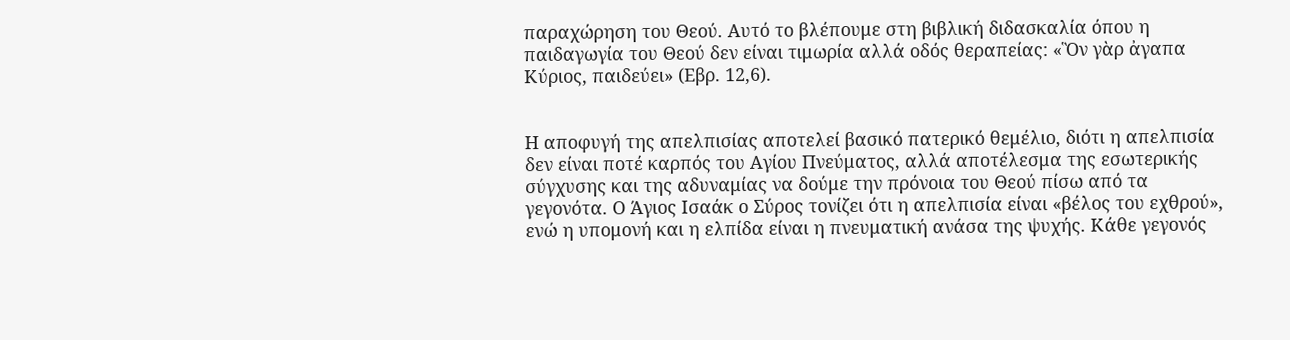παραχώρηση του Θεού. Αυτό το βλέπουμε στη βιβλική διδασκαλία όπου η παιδαγωγία του Θεού δεν είναι τιμωρία αλλά οδός θεραπείας: «Ὃν γὰρ ἀγαπα Κύριος, παιδεύει» (Εβρ. 12,6).


Η αποφυγή της απελπισίας αποτελεί βασικό πατερικό θεμέλιο, διότι η απελπισία δεν είναι ποτέ καρπός του Αγίου Πνεύματος, αλλά αποτέλεσμα της εσωτερικής σύγχυσης και της αδυναμίας να δούμε την πρόνοια του Θεού πίσω από τα γεγονότα. Ο Άγιος Ισαάκ ο Σύρος τονίζει ότι η απελπισία είναι «βέλος του εχθρού», ενώ η υπομονή και η ελπίδα είναι η πνευματική ανάσα της ψυχής. Κάθε γεγονός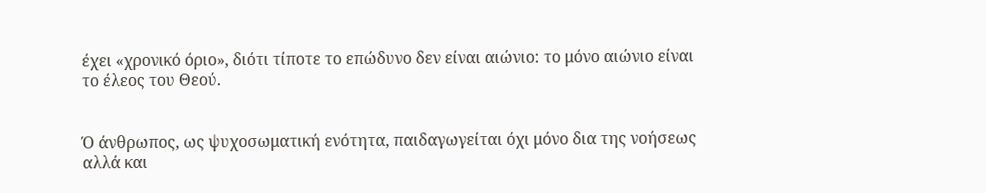έχει «χρονικό όριο», διότι τίποτε το επώδυνο δεν είναι αιώνιο: το μόνο αιώνιο είναι το έλεος του Θεού.


Ό άνθρωπος, ως ψυχοσωματική ενότητα, παιδαγωγείται όχι μόνο δια της νοήσεως αλλά και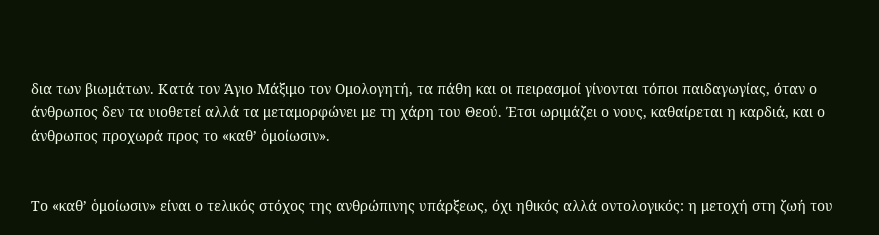δια των βιωμάτων. Κατά τον Άγιο Μάξιμο τον Ομολογητή, τα πάθη και οι πειρασμοί γίνονται τόποι παιδαγωγίας, όταν ο άνθρωπος δεν τα υιοθετεί αλλά τα μεταμορφώνει με τη χάρη του Θεού. Έτσι ωριμάζει ο νους, καθαίρεται η καρδιά, και ο άνθρωπος προχωρά προς το «καθ’ ὁμοίωσιν».


Το «καθ’ ὁμοίωσιν» είναι ο τελικός στόχος της ανθρώπινης υπάρξεως, όχι ηθικός αλλά οντολογικός: η μετοχή στη ζωή του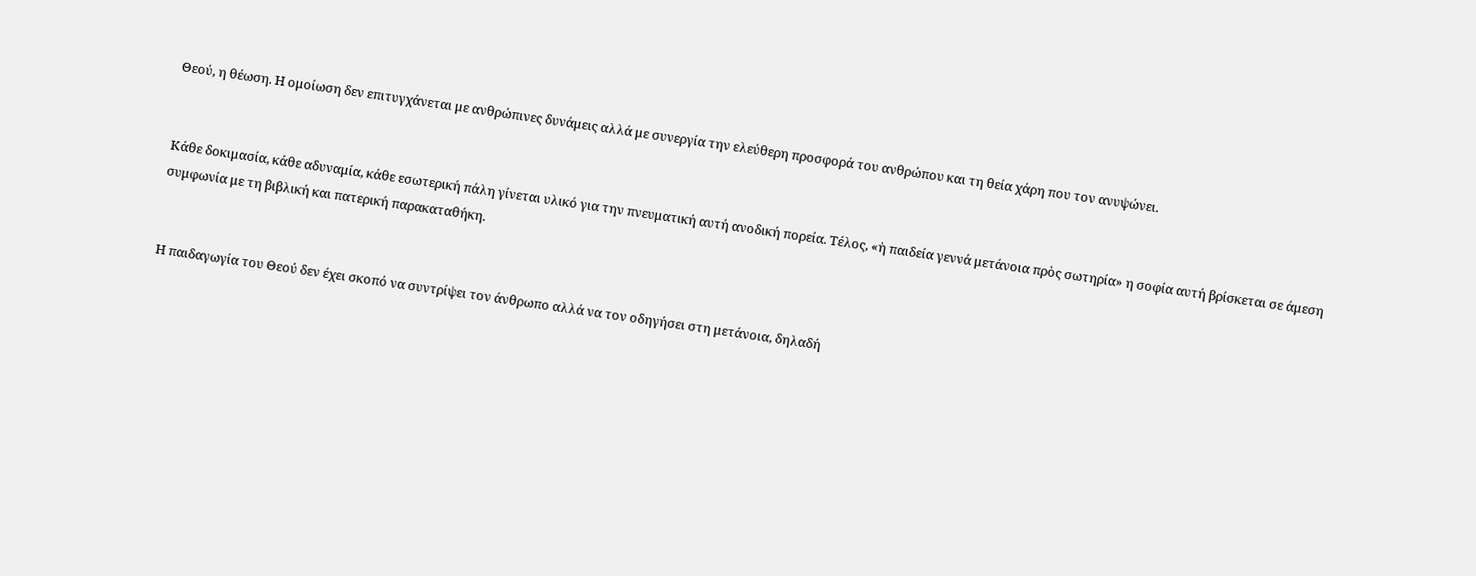Θεού, η θέωση. Η ομοίωση δεν επιτυγχάνεται με ανθρώπινες δυνάμεις αλλά με συνεργία την ελεύθερη προσφορά του ανθρώπου και τη θεία χάρη που τον ανυψώνει.


Κάθε δοκιμασία, κάθε αδυναμία, κάθε εσωτερική πάλη γίνεται υλικό για την πνευματική αυτή ανοδική πορεία. Τέλος, «ἡ παιδεία γεννά μετάνοια πρὸς σωτηρία» η σοφία αυτή βρίσκεται σε άμεση συμφωνία με τη βιβλική και πατερική παρακαταθήκη.


Η παιδαγωγία του Θεού δεν έχει σκοπό να συντρίψει τον άνθρωπο αλλά να τον οδηγήσει στη μετάνοια, δηλαδή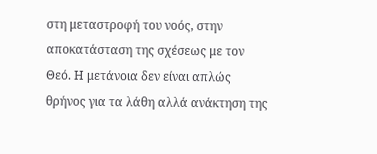στη μεταστροφή του νοός, στην αποκατάσταση της σχέσεως με τον Θεό. Η μετάνοια δεν είναι απλώς θρήνος για τα λάθη αλλά ανάκτηση της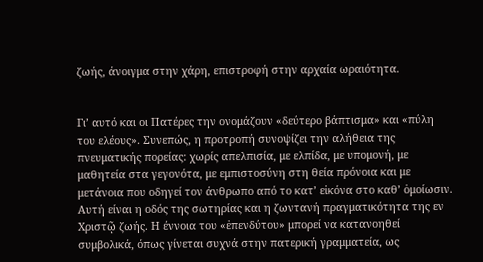ζωής, άνοιγμα στην χάρη, επιστροφή στην αρχαία ωραιότητα.


Γι’ αυτό και οι Πατέρες την ονομάζουν «δεύτερο βάπτισμα» και «πύλη του ελέους». Συνεπώς, η προτροπή συνοψίζει την αλήθεια της πνευματικής πορείας: χωρίς απελπισία, με ελπίδα, με υπομονή, με μαθητεία στα γεγονότα, με εμπιστοσύνη στη θεία πρόνοια και με μετάνοια που οδηγεί τον άνθρωπο από το κατ’ εἰκόνα στο καθ’ ὁμοίωσιν. Αυτή είναι η οδός της σωτηρίας και η ζωντανή πραγματικότητα της εν Χριστῷ ζωής. Η έννοια του «ἐπενδύτου» μπορεί να κατανοηθεί συμβολικά, όπως γίνεται συχνά στην πατερική γραμματεία, ως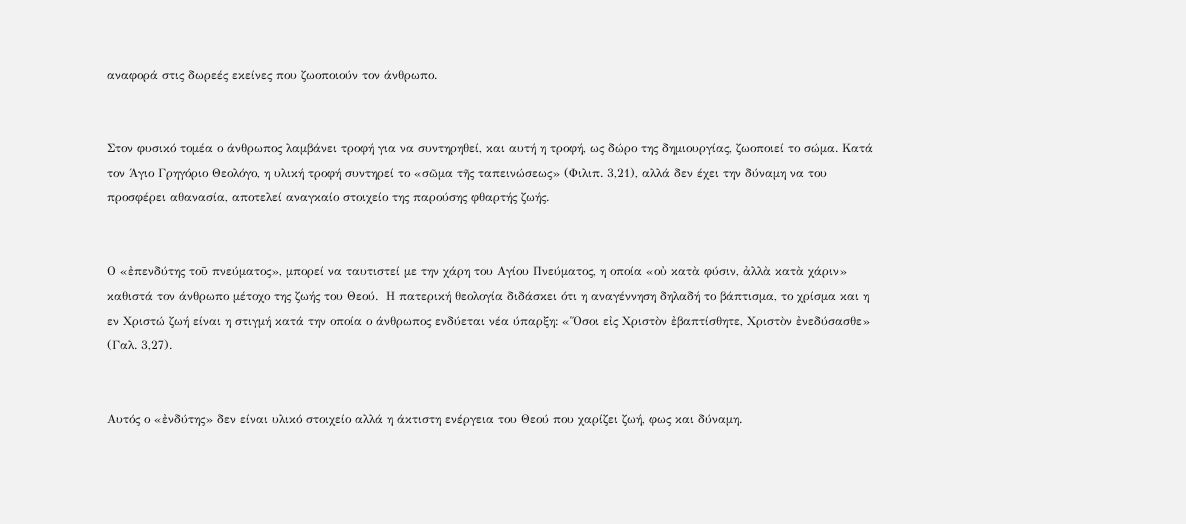αναφορά στις δωρεές εκείνες που ζωοποιούν τον άνθρωπο.


Στον φυσικό τομέα ο άνθρωπος λαμβάνει τροφή για να συντηρηθεί, και αυτή η τροφή, ως δώρο της δημιουργίας, ζωοποιεί το σώμα. Κατά τον Άγιο Γρηγόριο Θεολόγο, η υλική τροφή συντηρεί το «σῶμα τῆς ταπεινώσεως» (Φιλιπ. 3,21), αλλά δεν έχει την δύναμη να του προσφέρει αθανασία, αποτελεί αναγκαίο στοιχείο της παρούσης φθαρτής ζωής.


Ο «ἐπενδύτης τοῦ πνεύματος», μπορεί να ταυτιστεί με την χάρη του Αγίου Πνεύματος, η οποία «οὐ κατὰ φύσιν, ἀλλὰ κατὰ χάριν» καθιστά τον άνθρωπο μέτοχο της ζωής του Θεού.  Η πατερική θεολογία διδάσκει ότι η αναγέννηση δηλαδή το βάπτισμα, το χρίσμα και η εν Χριστώ ζωή είναι η στιγμή κατά την οποία ο άνθρωπος ενδύεται νέα ύπαρξη: «Ὅσοι εἰς Χριστὸν ἐβαπτίσθητε, Χριστὸν ἐνεδύσασθε» (Γαλ. 3,27).


Αυτός ο «ἐνδύτης» δεν είναι υλικό στοιχείο αλλά η άκτιστη ενέργεια του Θεού που χαρίζει ζωή, φως και δύναμη.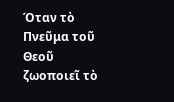Όταν τὸ Πνεῦμα τοῦ Θεοῦ ζωοποιεῖ τὸ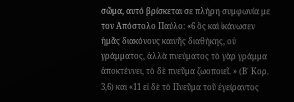σῶμα, αυτό βρίσκεται σε πλήρη συμφωνία με τον Απόστολο Παύλο: «6 ὃς καὶ ἱκάνωσεν ἡμᾶς διακόνους καινῆς διαθήκης, οὐ γράμματος, ἀλλὰ πνεύματος τὸ γὰρ γράμμα ἀποκτέννει, τὸ δὲ πνεῦμα ζωοποιεῖ. » (Β΄ Κορ. 3,6) και «11 εἰ δὲ τὸ Πνεῦμα τοῦ ἐγείραντος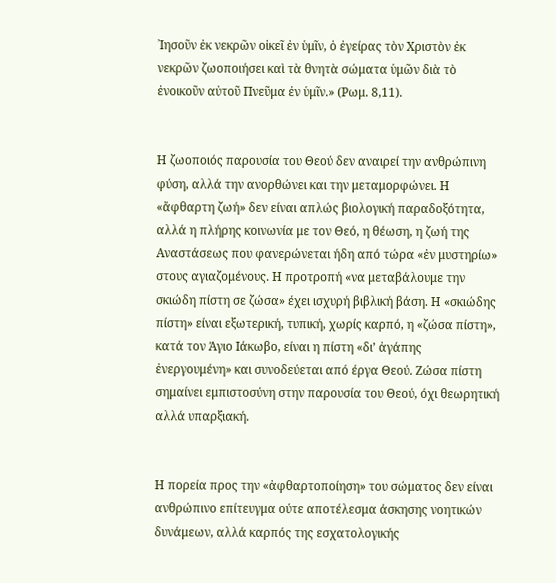᾿Ιησοῦν ἐκ νεκρῶν οἰκεῖ ἐν ὑμῖν, ὁ ἐγείρας τὸν Χριστὸν ἐκ νεκρῶν ζωοποιήσει καὶ τὰ θνητὰ σώματα ὑμῶν διὰ τὸ ἐνοικοῦν αὐτοῦ Πνεῦμα ἐν ὑμῖν.» (Ρωμ. 8,11).


Η ζωοποιός παρουσία του Θεού δεν αναιρεί την ανθρώπινη φύση, αλλά την ανορθώνει και την μεταμορφώνει. Η «ἄφθαρτη ζωή» δεν είναι απλώς βιολογική παραδοξότητα, αλλά η πλήρης κοινωνία με τον Θεό, η θέωση, η ζωή της Αναστάσεως που φανερώνεται ήδη από τώρα «ἐν μυστηρίω» στους αγιαζομένους. Η προτροπή «να μεταβάλουμε την σκιώδη πίστη σε ζώσα» έχει ισχυρή βιβλική βάση. Η «σκιώδης πίστη» είναι εξωτερική, τυπική, χωρίς καρπό, η «ζώσα πίστη», κατά τον Άγιο Ιάκωβο, είναι η πίστη «δι’ ἀγάπης ἐνεργουμένη» και συνοδεύεται από έργα Θεού. Ζώσα πίστη σημαίνει εμπιστοσύνη στην παρουσία του Θεού, όχι θεωρητική αλλά υπαρξιακή.


Η πορεία προς την «ἀφθαρτοποίηση» του σώματος δεν είναι ανθρώπινο επίτευγμα ούτε αποτέλεσμα άσκησης νοητικών δυνάμεων, αλλά καρπός της εσχατολογικής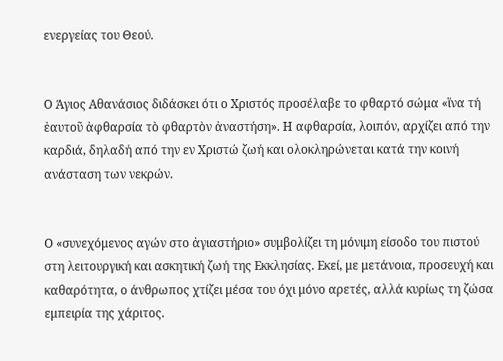ενεργείας του Θεού.


Ο Άγιος Αθανάσιος διδάσκει ότι ο Χριστός προσέλαβε το φθαρτό σώμα «ἵνα τή ἑαυτοῦ ἀφθαρσία τὸ φθαρτὸν ἀναστήση». Η αφθαρσία, λοιπόν, αρχίζει από την καρδιά, δηλαδή από την εν Χριστώ ζωή και ολοκληρώνεται κατά την κοινή ανάσταση των νεκρών.


Ο «συνεχόμενος αγών στο ἀγιαστήριο» συμβολίζει τη μόνιμη είσοδο του πιστού στη λειτουργική και ασκητική ζωή της Εκκλησίας. Εκεί, με μετάνοια, προσευχή και καθαρότητα, ο άνθρωπος χτίζει μέσα του όχι μόνο αρετές, αλλά κυρίως τη ζώσα εμπειρία της χάριτος.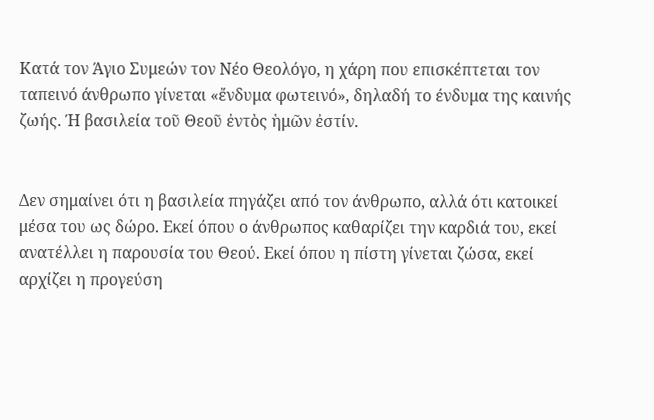Κατά τον Άγιο Συμεών τον Νέο Θεολόγο, η χάρη που επισκέπτεται τον ταπεινό άνθρωπο γίνεται «ἔνδυμα φωτεινό», δηλαδή το ένδυμα της καινής ζωής. Ή βασιλεία τοῦ Θεοῦ ἐντὸς ἡμῶν ἐστίν.


Δεν σημαίνει ότι η βασιλεία πηγάζει από τον άνθρωπο, αλλά ότι κατοικεί μέσα του ως δώρο. Εκεί όπου ο άνθρωπος καθαρίζει την καρδιά του, εκεί ανατέλλει η παρουσία του Θεού. Εκεί όπου η πίστη γίνεται ζώσα, εκεί αρχίζει η προγεύση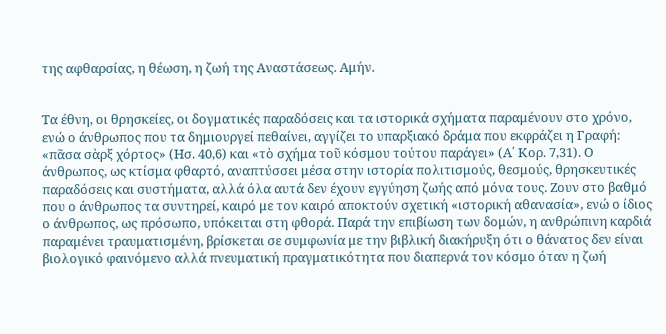της αφθαρσίας, η θέωση, η ζωή της Αναστάσεως. Αμήν.


Τα έθνη, οι θρησκείες, οι δογματικές παραδόσεις και τα ιστορικά σχήματα παραμένουν στο χρόνο, ενώ ο άνθρωπος που τα δημιουργεί πεθαίνει, αγγίζει το υπαρξιακό δράμα που εκφράζει η Γραφή: «πᾶσα σὰρξ χόρτος» (Ησ. 40,6) και «τὸ σχήμα τοῦ κόσμου τούτου παράγει» (Α΄ Κορ. 7,31). Ο άνθρωπος, ως κτίσμα φθαρτό, αναπτύσσει μέσα στην ιστορία πολιτισμούς, θεσμούς, θρησκευτικές παραδόσεις και συστήματα, αλλά όλα αυτά δεν έχουν εγγύηση ζωής από μόνα τους. Ζουν στο βαθμό που ο άνθρωπος τα συντηρεί, καιρό με τον καιρό αποκτούν σχετική «ιστορική αθανασία», ενώ ο ίδιος ο άνθρωπος, ως πρόσωπο, υπόκειται στη φθορά. Παρά την επιβίωση των δομών, η ανθρώπινη καρδιά παραμένει τραυματισμένη, βρίσκεται σε συμφωνία με την βιβλική διακήρυξη ότι ο θάνατος δεν είναι βιολογικό φαινόμενο αλλά πνευματική πραγματικότητα που διαπερνά τον κόσμο όταν η ζωή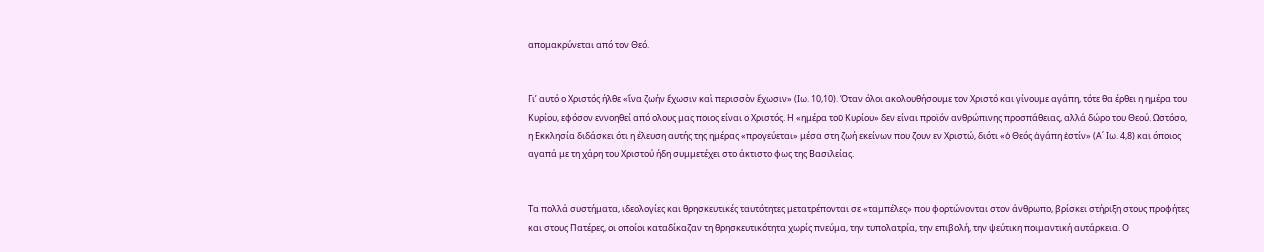απομακρύνεται από τον Θεό.


Γι’ αυτό ο Χριστός ήλθε «ἵνα ζωήν ἔχωσιν καὶ περισσὸν ἔχωσιν» (Ιω. 10,10). Όταν όλοι ακολουθήσουμε τον Χριστό και γίνουμε αγάπη, τότε θα έρθει η ημέρα του Κυρίου, εφόσον εννοηθεί από ολους μας ποιος είναι ο Χριστός. Η «ημέρα τοῦ Κυρίου» δεν είναι προϊόν ανθρώπινης προσπάθειας, αλλά δώρο του Θεού. Ωστόσο, η Εκκλησία διδάσκει ότι η έλευση αυτής της ημέρας «προγεύεται» μέσα στη ζωή εκείνων που ζουν εν Χριστώ, διότι «ὁ Θεός ἀγάπη ἐστίν» (Α΄ Ιω. 4,8) και όποιος αγαπά με τη χάρη του Χριστού ήδη συμμετέχει στο άκτιστο φως της Βασιλείας.


Τα πολλά συστήματα, ιδεολογίες και θρησκευτικές ταυτότητες μετατρέπονται σε «ταμπέλες» που φορτώνονται στον άνθρωπο, βρίσκει στήριξη στους προφήτες και στους Πατέρες, οι οποίοι καταδίκαζαν τη θρησκευτικότητα χωρίς πνεύμα, την τυπολατρία, την επιβολή, την ψεύτικη ποιμαντική αυτάρκεια. Ο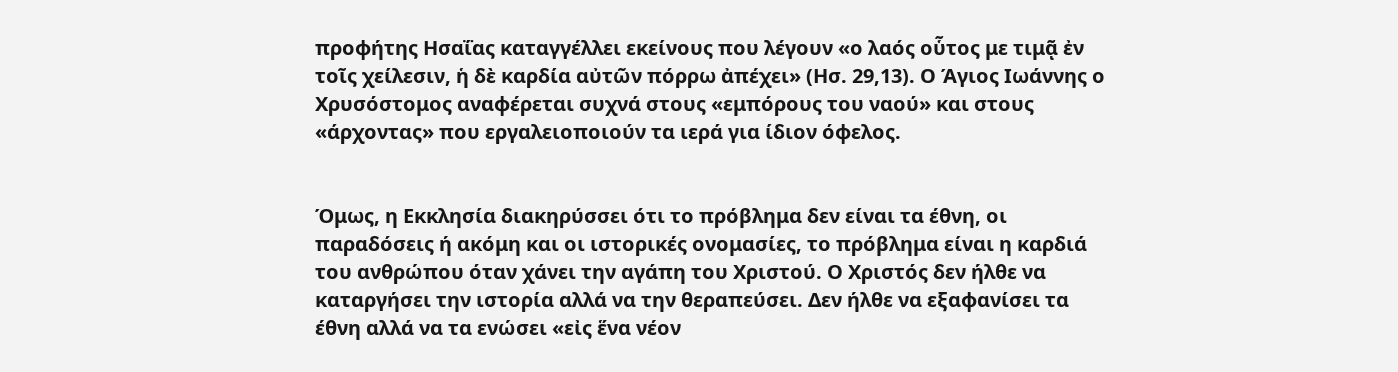προφήτης Ησαΐας καταγγέλλει εκείνους που λέγουν «ο λαός οὗτος με τιμᾷ ἐν τοῖς χείλεσιν, ἡ δὲ καρδία αὐτῶν πόρρω ἀπέχει» (Ησ. 29,13). Ο Άγιος Ιωάννης ο Χρυσόστομος αναφέρεται συχνά στους «εμπόρους του ναού» και στους «άρχοντας» που εργαλειοποιούν τα ιερά για ίδιον όφελος.


Όμως, η Εκκλησία διακηρύσσει ότι το πρόβλημα δεν είναι τα έθνη, οι παραδόσεις ή ακόμη και οι ιστορικές ονομασίες, το πρόβλημα είναι η καρδιά του ανθρώπου όταν χάνει την αγάπη του Χριστού. Ο Χριστός δεν ήλθε να καταργήσει την ιστορία αλλά να την θεραπεύσει. Δεν ήλθε να εξαφανίσει τα έθνη αλλά να τα ενώσει «εἰς ἕνα νέον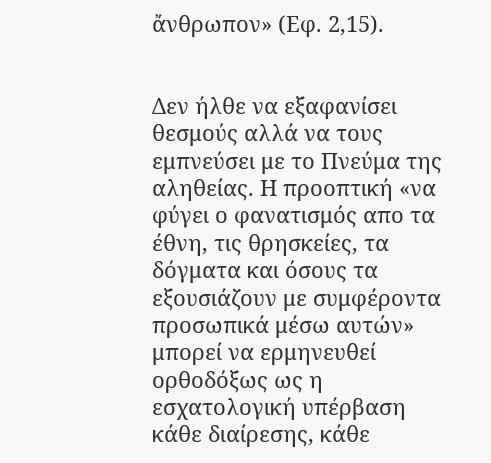ἄνθρωπον» (Εφ. 2,15).


Δεν ήλθε να εξαφανίσει θεσμούς αλλά να τους εμπνεύσει με το Πνεύμα της αληθείας. Η προοπτική «να φύγει ο φανατισμός απο τα έθνη, τις θρησκείες, τα δόγματα και όσους τα εξουσιάζουν με συμφέροντα προσωπικά μέσω αυτών» μπορεί να ερμηνευθεί ορθοδόξως ως η εσχατολογική υπέρβαση κάθε διαίρεσης, κάθε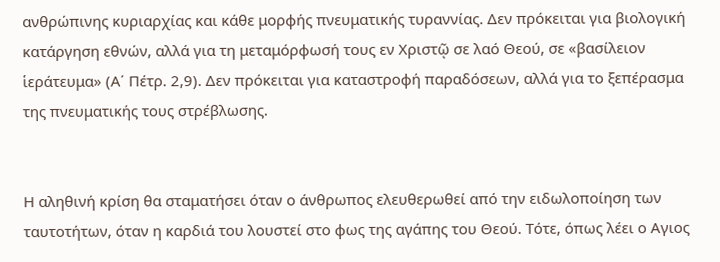ανθρώπινης κυριαρχίας και κάθε μορφής πνευματικής τυραννίας. Δεν πρόκειται για βιολογική κατάργηση εθνών, αλλά για τη μεταμόρφωσή τους εν Χριστῷ σε λαό Θεού, σε «βασίλειον ἱεράτευμα» (Α΄ Πέτρ. 2,9). Δεν πρόκειται για καταστροφή παραδόσεων, αλλά για το ξεπέρασμα της πνευματικής τους στρέβλωσης.


Η αληθινή κρίση θα σταματήσει όταν ο άνθρωπος ελευθερωθεί από την ειδωλοποίηση των ταυτοτήτων, όταν η καρδιά του λουστεί στο φως της αγάπης του Θεού. Τότε, όπως λέει ο Αγιος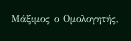Μάξιμος ο Ομολογητής,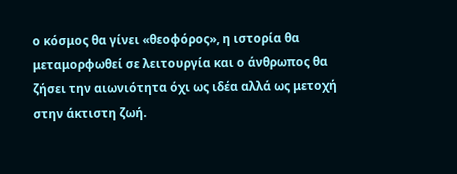ο κόσμος θα γίνει «θεοφόρος», η ιστορία θα μεταμορφωθεί σε λειτουργία και ο άνθρωπος θα ζήσει την αιωνιότητα όχι ως ιδέα αλλά ως μετοχή στην άκτιστη ζωή.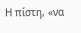Η πίστη, «να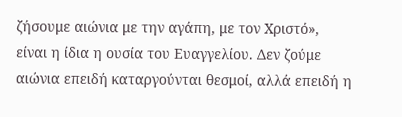ζήσουμε αιώνια με την αγάπη, με τον Χριστό», είναι η ίδια η ουσία του Ευαγγελίου. Δεν ζούμε αιώνια επειδή καταργούνται θεσμοί, αλλά επειδή η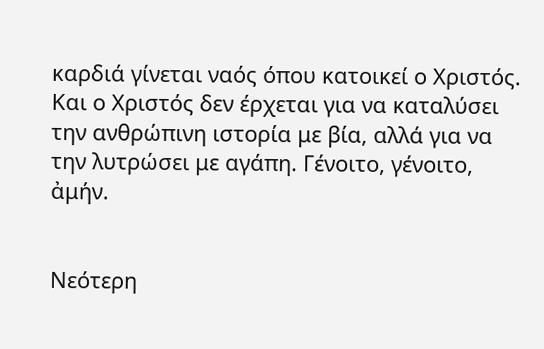καρδιά γίνεται ναός όπου κατοικεί ο Χριστός. Και ο Χριστός δεν έρχεται για να καταλύσει την ανθρώπινη ιστορία με βία, αλλά για να την λυτρώσει με αγάπη. Γένοιτο, γένοιτο, ἀμήν.


Νεότερη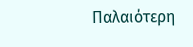Παλαιότερη